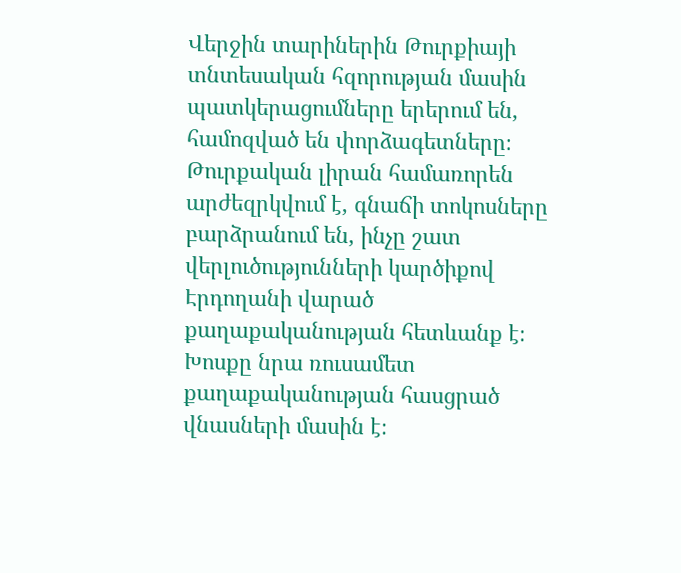Վերջին տարիներին Թուրքիայի տնտեսական հզորության մասին պատկերացումները երերում են, համոզված են փորձագետները։ Թուրքական լիրան համառորեն արժեզրկվում է, գնաճի տոկոսները բարձրանում են, ինչը շատ վերլուծությունների կարծիքով Էրդողանի վարած քաղաքականության հետևանք է։ Խոսքը նրա ռուսամետ քաղաքականության հասցրած վնասների մասին է։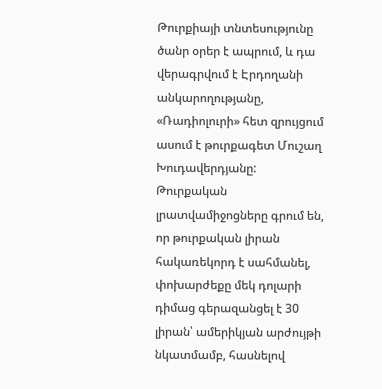Թուրքիայի տնտեսությունը ծանր օրեր է ապրում, և դա վերագրվում է Էրդողանի անկարողությանը, «Ռադիոլուրի» հետ զրույցում ասում է թուրքագետ Մուշաղ Խուդավերդյանը: Թուրքական լրատվամիջոցները գրում են, որ թուրքական լիրան հակառեկորդ է սահմանել, փոխարժեքը մեկ դոլարի դիմաց գերազանցել է 30 լիրան՝ ամերիկյան արժույթի նկատմամբ, հասնելով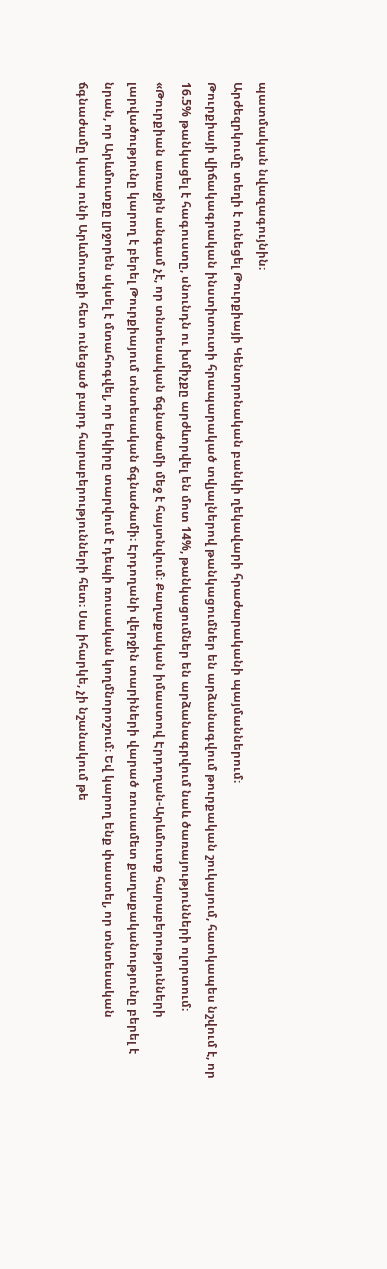պատմական նվազագույնին։
Արժեզրկումը տեղի է ունեցել Թուրքիայի Կենտրոնական բանկի ղեկավարի հրաժարականի պայմաններում։
Թուրքիայի վիճակագրական ինստիտուտի հրապարակած տվյալներով թանկացումներ են արձանագվում թուրքական շուկայում, հատկապես նշվում է, որ 16.5% թանկացել է հագուստը, սնունդն ու խմիչքը արժևորվել են մոտ 14%, թանկացումներ են արձանագրվում նաև ծառայությունների ոլորտում։
«Թուրքիան առաջին անգամ չէ, որ տնտեսական ճգնաժամի մեջ է հայտնվում։ Քաղաքական իմաստով Էրդողան-Արևմուտք հարաբերությունների լարվածությունը կարող է բերել Թուրքիայում տնտեսական ճգնաժամի։ Էրդողանի վերջին տարիների վարած ռուսամետ քաղաքականությունը բերել է նրան, որ Արևմուտքը լրջորեն սկսել է մտահոգվել, որ երկիրը տարվում է դեպի ռուսական կողմնորոշում։ Եվ կարող ենք փաստել, որ տնտեսական ճգնաժամը կապ ունի Արևմուտքի հետ ունեցած բարդ հարաբերությունների հետ։ Սա իհարկե, չի նշանակում թե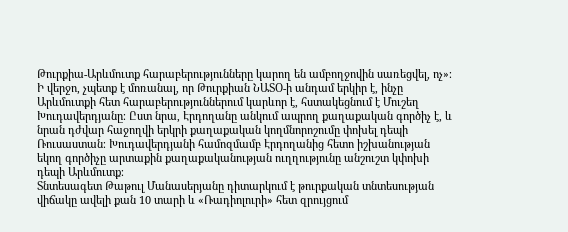Թուրքիա-Արևմուտք հարաբերությունները կարող են ամբողջովին սառեցվել, ոչ»։
Ի վերջո, չպետք է մոռանալ, որ Թուրքիան ՆԱՏՕ-ի անդամ երկիր է, ինչը Արևմուտքի հետ հարաբերություններում կարևոր է, հստակեցնում է Մուշեղ Խուդավերդյանը։ Ըստ նրա, Էրդողանը անկում ապրող քաղաքական գործիչ է, և նրան դժվար հաջողվի երկրի քաղաքական կողմնորոշումը փոխել դեպի Ռուսաստան։ Խուդավերդյանի համոզմամբ Էրդողանից հետո իշխանության եկող գործիչը արտաքին քաղաքականության ուղղությունը անշուշտ կփոխի դեպի Արևմուտք։
Տնտեսագետ Թաթուլ Մանասերյանը դիտարկում է թուրքական տնտեսության վիճակը ավելի քան 10 տարի և «Ռադիոլուրի» հետ զրույցում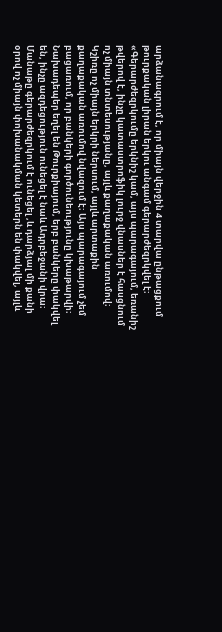արձանագրում է, որ միայն վերջին 4 տարվա ընթացքում թուրքական լիրան երկու անգամ գերարժեզրկվել է։
«Գերարժեզրկումը երկնիշ կամ, այս պարագայում, եռանիշ թվերով է, ինչը կատաստրոֆիկ լուրջ վնասներ է հասցնում ոչ միայն տնտեսությանը, այլև քաղաքական առումով։ Կշիռը ոչ միայն երկրի ներսում, այլև արտաքին քաղաքական առումով նվազում է։ Այս պարագայում չեմ բացառում, որ բանկերի գործունեությունը կխաթարվի։ Նախադեպեր եղել են Թուրքիայում, երբ բանկերը փակվել են, ինչը ազդեցություն ունեցել է նաև Ադրբեջանի վրա։ Մանաթը գերարժեզրկում է ունեցել ,և դարձյալ մի քանի օրով ոչ միայն փոխանակման կետերն են փակվել, այլև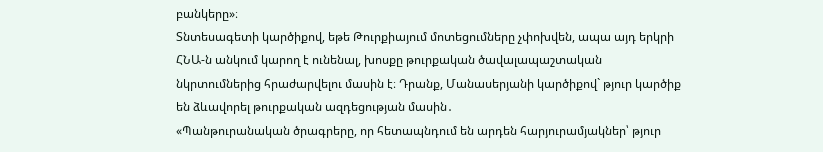բանկերը»։
Տնտեսագետի կարծիքով, եթե Թուրքիայում մոտեցումները չփոխվեն, ապա այդ երկրի ՀՆԱ-ն անկում կարող է ունենալ, խոսքը թուրքական ծավալապաշտական նկրտումներից հրաժարվելու մասին է։ Դրանք, Մանասերյանի կարծիքով` թյուր կարծիք են ձևավորել թուրքական ազդեցության մասին․
«Պանթուրանական ծրագրերը, որ հետապնդում են արդեն հարյուրամյակներ՝ թյուր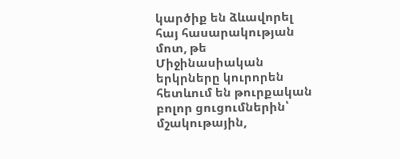կարծիք են ձևավորել հայ հասարակության մոտ, թե Միջինասիական երկրները կուրորեն հետևում են թուրքական բոլոր ցուցումներին՝ մշակութային,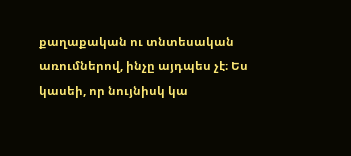քաղաքական ու տնտեսական առումներով, ինչը այդպես չէ։ Ես կասեի, որ նույնիսկ կա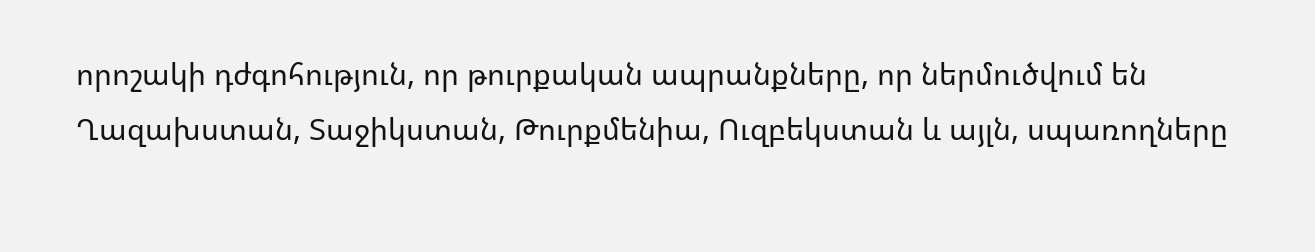որոշակի դժգոհություն, որ թուրքական ապրանքները, որ ներմուծվում են Ղազախստան, Տաջիկստան, Թուրքմենիա, Ուզբեկստան և այլն, սպառողները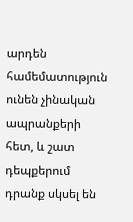արդեն համեմատություն ունեն չինական ապրանքերի հետ, և շատ դեպքերում դրանք սկսել են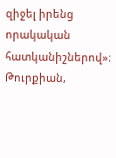զիջել իրենց որակական հատկանիշներով»։
Թուրքիան,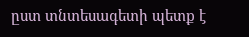ըստ տնտեսագետի պետք է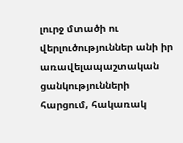լուրջ մտածի ու վերլուծություններ անի իր առավելապաշտական ցանկությունների հարցում, հակառակ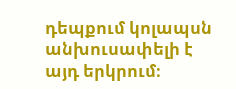դեպքում կոլապսն անխուսափելի է այդ երկրում։